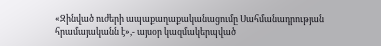«Զինված ուժերի ապաքաղաքականացումը Սահմանադրության հրամայականն է»,- այսօր կազմակերպված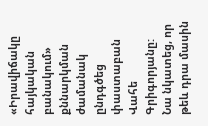«Իրավիճակը հայկական բանակում» քննարկման ժամանակ ընդգծեց փաստաբան Վահե Գրիգորյանը:
Նա նկատեց, որ թեև դրա մասին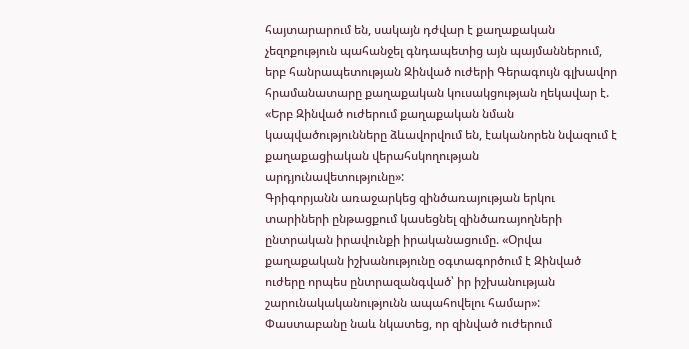հայտարարում են, սակայն դժվար է քաղաքական չեզոքություն պահանջել գնդապետից այն պայմաններում, երբ հանրապետության Զինված ուժերի Գերագույն գլխավոր հրամանատարը քաղաքական կուսակցության ղեկավար է. «Երբ Զինված ուժերում քաղաքական նման կապվածությունները ձևավորվում են, էականորեն նվազում է քաղաքացիական վերահսկողության արդյունավետությունը»:
Գրիգորյանն առաջարկեց զինծառայության երկու տարիների ընթացքում կասեցնել զինծառայողների ընտրական իրավունքի իրականացումը. «Օրվա քաղաքական իշխանությունը օգտագործում է Զինված ուժերը որպես ընտրազանգված՝ իր իշխանության շարունակականությունն ապահովելու համար»:
Փաստաբանը նաև նկատեց, որ զինված ուժերում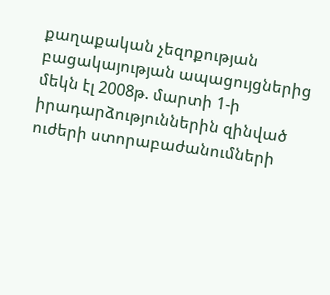քաղաքական չեզոքության բացակայության ապացույցներից մեկն էլ 2008թ. մարտի 1-ի իրադարձություններին զինված ուժերի ստորաբաժանումների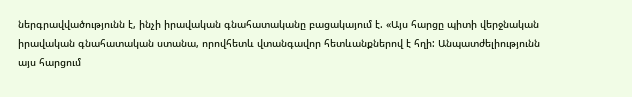ներգրավվածությունն է, ինչի իրավական գնահատականը բացակայում է. «Այս հարցը պիտի վերջնական իրավական գնահատական ստանա, որովհետև վտանգավոր հետևանքներով է հղի: Անպատժելիությունն այս հարցում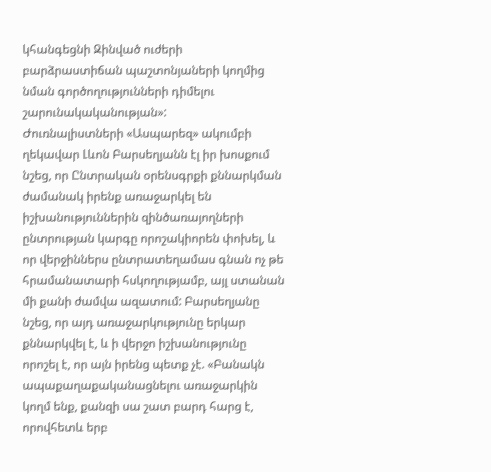կհանգեցնի Զինված ուժերի բարձրաստիճան պաշտոնյաների կողմից նման գործողությունների դիմելու շարունակականության»:
Ժուռնալիստների «Ասպարեզ» ակումբի ղեկավար Լևոն Բարսեղյանն էլ իր խոսքում նշեց, որ Ընտրական օրենսգրքի քննարկման ժամանակ իրենք առաջարկել են իշխանություններին զինծառայողների ընտրության կարգը որոշակիորեն փոխել, և որ վերջիններս ընտրատեղամաս գնան ոչ թե հրամանատարի հսկողությամբ, այլ ստանան մի քանի ժամվա ազատում: Բարսեղյանը նշեց, որ այդ առաջարկությունը երկար քննարկվել է, և ի վերջո իշխանությունը որոշել է, որ այն իրենց պետք չէ. «Բանակն ապաքաղաքականացնելու առաջարկին կողմ ենք, քանզի սա շատ բարդ հարց է, որովհետև երբ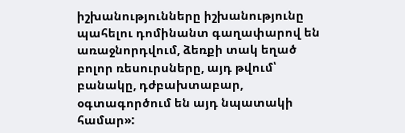իշխանությունները իշխանությունը պահելու դոմինանտ գաղափարով են առաջնորդվում, ձեռքի տակ եղած բոլոր ռեսուրսները, այդ թվում՝ բանակը, դժբախտաբար, օգտագործում են այդ նպատակի համար»: